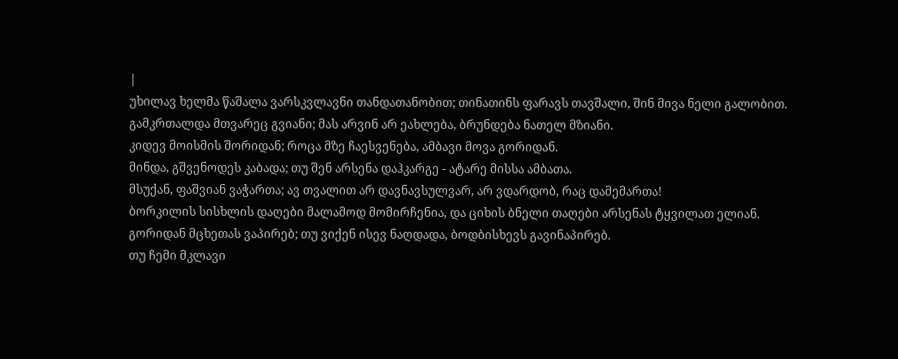|
უხილავ ხელმა წაშალა ვარსკვლავნი თანდათანობით; თინათინს ფარავს თავშალი, შინ მივა ნელი გალობით.
გამკრთალდა მთვარეც გვიანი; მას არვინ არ ეახლება, ბრუნდება ნათელ მზიანი.
კიდევ მოისმის შორიდან; როცა მზე ჩაესვენება, ამბავი მოვა გორიდან.
მინდა, გშვენოდეს კაბადა; თუ შენ არსენა დაჰკარგე - ატარე მისსა ამბათა.
მსუქან, ფაშვიან ვაჭართა; ავ თვალით არ დავნავსულვარ, არ ვდარდობ, რაც დამემართა!
ბორკილის სისხლის დაღები მალამოდ მომირჩენია, და ციხის ბნელი თაღები არსენას ტყვილათ ელიან.
გორიდან მცხეთას ვაპირებ; თუ ვიქენ ისევ ნაღდადა, ბოდბისხევს გავინაპირებ.
თუ ჩემი მკლავი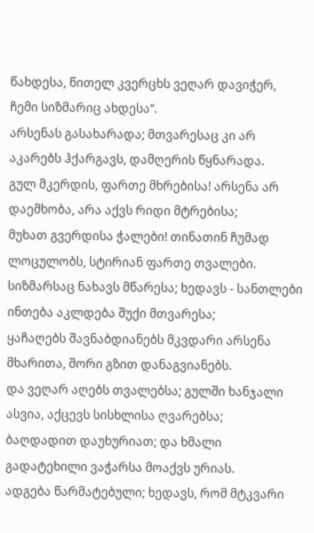წახდესა, წითელ კვერცხს ვეღარ დავიჭერ, ჩემი სიზმარიც ახდესა“.
არსენას გასახარადა; მთვარესაც კი არ აკარებს ჰქარგავს, დამღერის წყნარადა.
გულ მკერდის, ფართე მხრებისა! არსენა არ დაემხობა, არა აქვს რიდი მტრებისა;
მუხათ გვერდისა ჭალები! თინათინ ჩუმად ლოცულობს, სტირიან ფართე თვალები.
სიზმარსაც ნახავს მწარესა; ხედავს - სანთლები ინთება აკლდება შუქი მთვარესა;
ყაჩაღებს შავნაბდიანებს მკვდარი არსენა მხარითა, შორი გზით დანაგვიანებს.
და ვეღარ აღებს თვალებსა; გულში ხანჯალი ასვია, აქცევს სისხლისა ღვარებსა;
ბაღდადით დაუხურიათ; და ხმალი გადატეხილი ვაჭარსა მოაქვს ურიას.
ადგება წარმატებული; ხედავს, რომ მტკვარი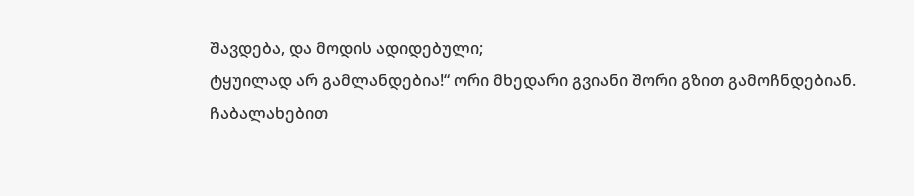შავდება, და მოდის ადიდებული;
ტყუილად არ გამლანდებია!“ ორი მხედარი გვიანი შორი გზით გამოჩნდებიან.
ჩაბალახებით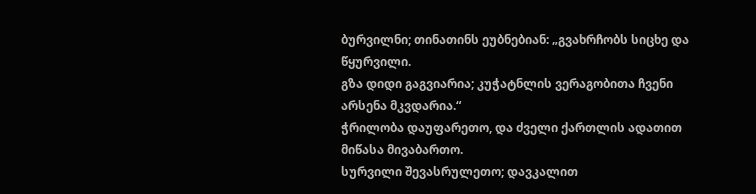ბურვილნი; თინათინს ეუბნებიან: „გვახრჩობს სიცხე და წყურვილი.
გზა დიდი გაგვიარია; კუჭატნლის ვერაგობითა ჩვენი არსენა მკვდარია.“
ჭრილობა დაუფარეთო, და ძველი ქართლის ადათით მიწასა მივაბართო.
სურვილი შევასრულეთო; დავკალით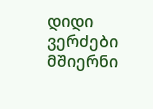დიდი ვერძები მშიერნი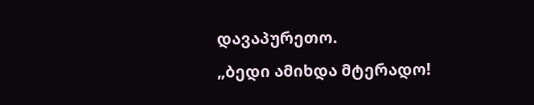დავაპურეთო.
„ბედი ამიხდა მტერადო!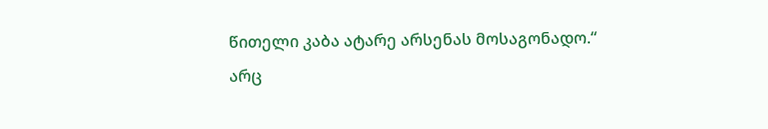წითელი კაბა ატარე არსენას მოსაგონადო.“
არც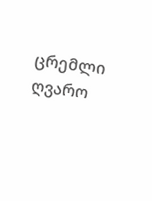ცრემლი ღვარო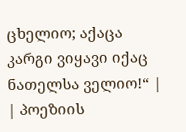ცხელიო; აქაცა კარგი ვიყავი იქაც ნათელსა ველიო!“ |
| პოეზიის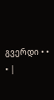გვერდი • • • |